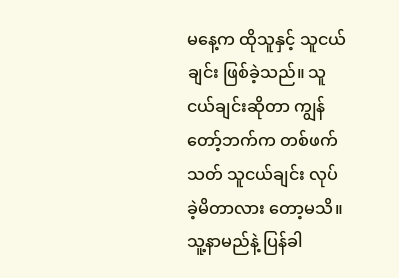မနေ့က ထိုသူနှင့် သူငယ်ချင်း ဖြစ်ခဲ့သည်။ သူငယ်ချင်းဆိုတာ ကျွန်တော့်ဘက်က တစ်ဖက်သတ် သူငယ်ချင်း လုပ် ခဲ့မိတာလား တော့မသိ။
သူ့နာမည်နဲ့ ပြန်ခါ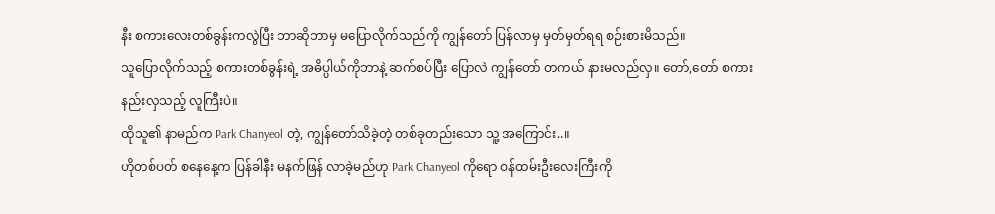နီး စကားလေးတစ်ခွန်းကလွဲပြီး ဘာဆိုဘာမှ မပြောလိုက်သည်ကို ကျွန်တော် ပြန်လာမှ မှတ်မှတ်ရရ စဉ်းစားမိသည်။
သူပြောလိုက်သည့် စကားတစ်ခွန်းရဲ့ အဓိပ္ပါယ်ကိုဘာနဲ့ ဆက်စပ်ပြီး ပြောလဲ ကျွန်တော် တကယ် နားမလည်လှ။ တော်,တော် စကားနည်းလှသည့် လူကြီးပဲ။
ထိုသူ၏ နာမည်က Park Chanyeol တဲ့, ကျွန်တော်သိခဲ့တဲ့ တစ်ခုတည်းသော သူ့ အကြောင်း..။
ဟိုတစ်ပတ် စနေနေ့က ပြန်ခါနီး မနက်ဖြန် လာခဲ့မည်ဟု Park Chanyeol ကိုရော ဝန်ထမ်းဦးလေးကြီးကို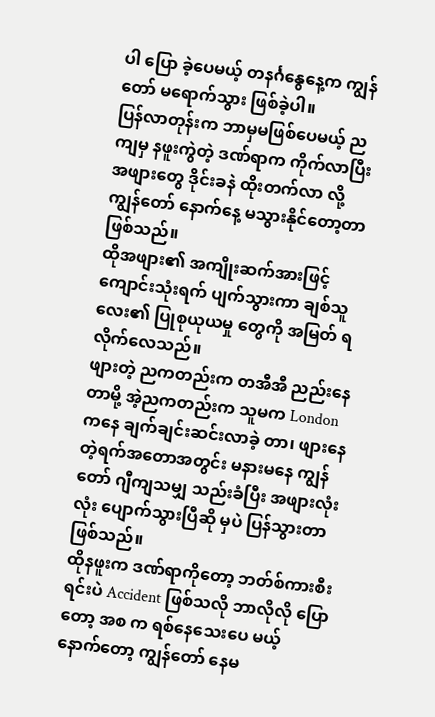ပါ ပြော ခဲ့ပေမယ့် တနင်္ဂနွေနေ့က ကျွန်တော် မရောက်သွား ဖြစ်ခဲ့ပါ။
ပြန်လာတုန်းက ဘာမှမဖြစ်ပေမယ့် ညကျမှ နဖူးကွဲတဲ့ ဒဏ်ရာက ကိုက်လာပြီး အဖျားတွေ ဒိုင်းခနဲ ထိုးတက်လာ လို့ ကျွန်တော် နောက်နေ့ မသွားနိုင်တော့တာ ဖြစ်သည်။
ထိုအဖျား၏ အကျိုးဆက်အားဖြင့် ကျောင်းသုံးရက် ပျက်သွားကာ ချစ်သူလေး၏ ပြုစုယုယမှု တွေကို အမြတ် ရ လိုက်လေသည်။
ဖျားတဲ့ ညကတည်းက တအီအီ ညည်းနေတာမို့ အဲ့ညကတည်းက သူမက London ကနေ ချက်ချင်းဆင်းလာခဲ့ တာ၊ ဖျားနေတဲ့ရက်အတောအတွင်း မနားမနေ ကျွန်တော် ဂျီကျသမျှ သည်းခံပြီး အဖျားလုံးလုံး ပျောက်သွားပြီဆို မှပဲ ပြန်သွားတာ ဖြစ်သည်။
ထိုနဖူးက ဒဏ်ရာကိုတော့ ဘတ်စ်ကားစီးရင်းပဲ Accident ဖြစ်သလို ဘာလိုလို ပြောတော့ အစ က ရစ်နေသေးပေ မယ့် နောက်တော့ ကျွန်တော် နေမ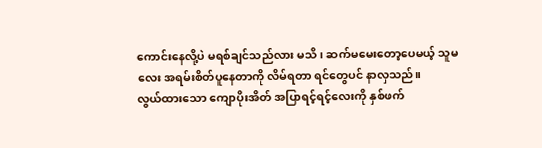ကောင်းနေလို့ပဲ မရစ်ချင်သည်လား မသိ၊ ဆက်မမေးတော့ပေမယ့် သူမလေး အရမ်းစိတ်ပူနေတာကို လိမ်ရတာ ရင်တွေပင် နာလှသည်။
လွယ်ထားသော ကျောပိုးအိတ် အပြာရင့်ရင့်လေးကို နှစ်ဖက်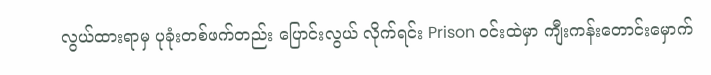လွယ်ထားရာမှ ပုခုံးတစ်ဖက်တည်း ပြောင်းလွယ် လိုက်ရင်း Prison ဝင်းထဲမှာ ကျီးကန်းတောင်းမှောက်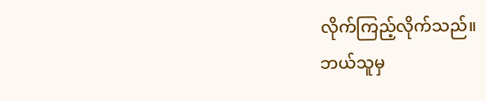လိုက်ကြည့်လိုက်သည်။
ဘယ်သူမှ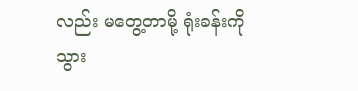လည်း မတွေ့တာမို့ ရုံးခန်းကို သွား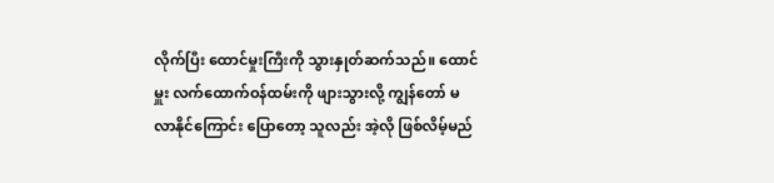လိုက်ပြီး ထောင်မှုးကြီးကို သွားနှုတ်ဆက်သည်။ ထောင်မှူး လက်ထောက်ဝန်ထမ်းကို ဖျားသွားလို့ ကျွန်တော် မလာနိုင်ကြောင်း ပြောတော့ သူလည်း အဲ့လို ဖြစ်လိမ့်မည်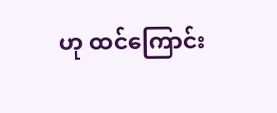ဟု ထင်ကြောင်း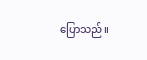ပြောသည်။